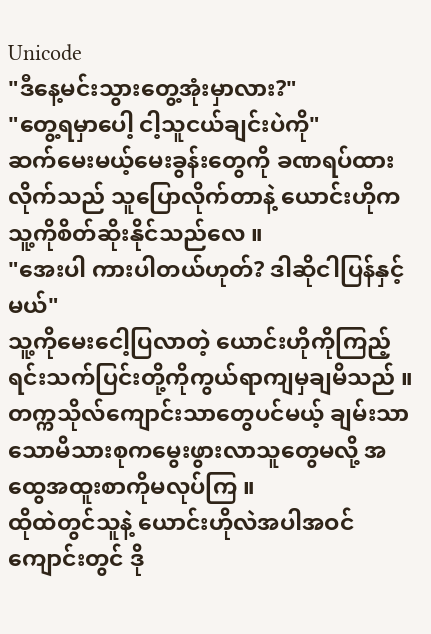Unicode
"ဒီနေ့မင်းသွားတွေ့အုံးမှာလား?"
"တွေ့ရမှာပေါ့ ငါ့သူငယ်ချင်းပဲကို"
ဆက်မေးမယ့်မေးခွန်းတွေကို ခဏရပ်ထားလိုက်သည် သူပြောလိုက်တာနဲ့ ယောင်းဟိုကသူ့ကိုစိတ်ဆိုးနိုင်သည်လေ ။
"အေးပါ ကားပါတယ်ဟုတ်? ဒါဆိုငါပြန်နှင့်မယ်"
သူ့ကိုမေးငေါ့ပြလာတဲ့ ယောင်းဟိုကိုကြည့်ရင်းသက်ပြင်းတို့ကိုကွယ်ရာကျမှချမိသည် ။
တက္ကသိုလ်ကျောင်းသာတွေပင်မယ့် ချမ်းသာသောမိသားစုကမွေးဖွားလာသူတွေမလို့ အထွေအထူးစာကိုမလုပ်ကြ ။
ထိုထဲတွင်သူနဲ့ ယောင်းဟိုလဲအပါအဝင် ကျောင်းတွင် ဒို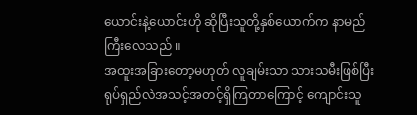ယောင်းနဲ့ယောင်းဟို ဆိုပြီးသူတို့နှစ်ယောက်က နာမည်ကြီးလေသည် ။
အထူးအခြားတော့မဟုတ် လူချမ်းသာ သားသမီးဖြစ်ပြီး ရုပ်ရှည်လဲအသင့်အတင့်ရှိကြတာကြောင့် ကျောင်းသူ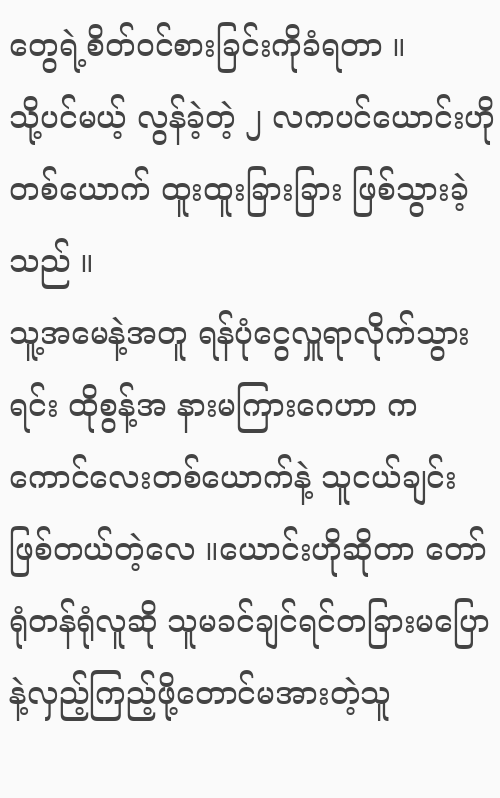တွေရဲ့စိတ်ဝင်စားခြင်းကိုခံရတာ ။
သို့ပင်မယ့် လွန်ခဲ့တဲ့ ၂ လကပင်ယောင်းဟိုတစ်ယောက် ထူးထူးခြားခြား ဖြစ်သွားခဲ့သည် ။
သူ့အမေနဲ့အတူ ရန်ပုံငွေလှူရာလိုက်သွားရင်း ထိုစွန့်အ နားမကြားဂေဟာ ကကောင်လေးတစ်ယောက်နဲ့ သူငယ်ချင်းဖြစ်တယ်တဲ့လေ ။ယောင်းဟိုဆိုတာ တော်ရုံတန်ရုံလူဆို သူမခင်ချင်ရင်တခြားမပြောနဲ့လှည့်ကြည့်ဖို့တောင်မအားတဲ့သူ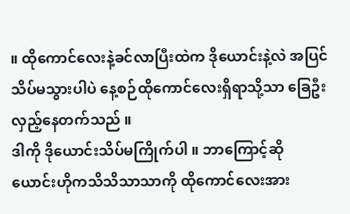။ ထိုကောင်လေးနဲ့ခင်လာပြီးထဲက ဒိုယောင်းနဲ့လဲ အပြင်သိပ်မသွားပါပဲ နေ့စဉ်ထိုကောင်လေးရှိရာသို့သာ ခြေဦးလှည့်နေတက်သည် ။
ဒါကို ဒိုယောင်းသိပ်မကြိုက်ပါ ။ ဘာကြောင့်ဆို ယောင်းဟိုကသိသိသာသာကို ထိုကောင်လေးအား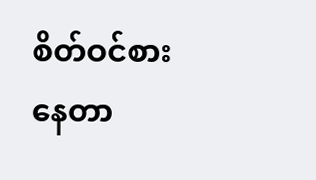စိတ်ဝင်စားနေတာ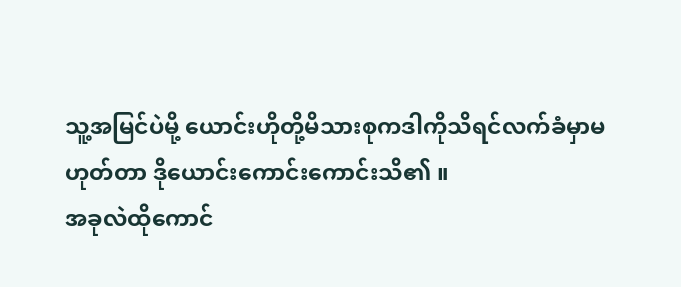သူ့အမြင်ပဲမို့ ယောင်းဟိုတို့မိသားစုကဒါကိုသိရင်လက်ခံမှာမဟုတ်တာ ဒိုယောင်းကောင်းကောင်းသိ၏ ။
အခုလဲထိုကောင်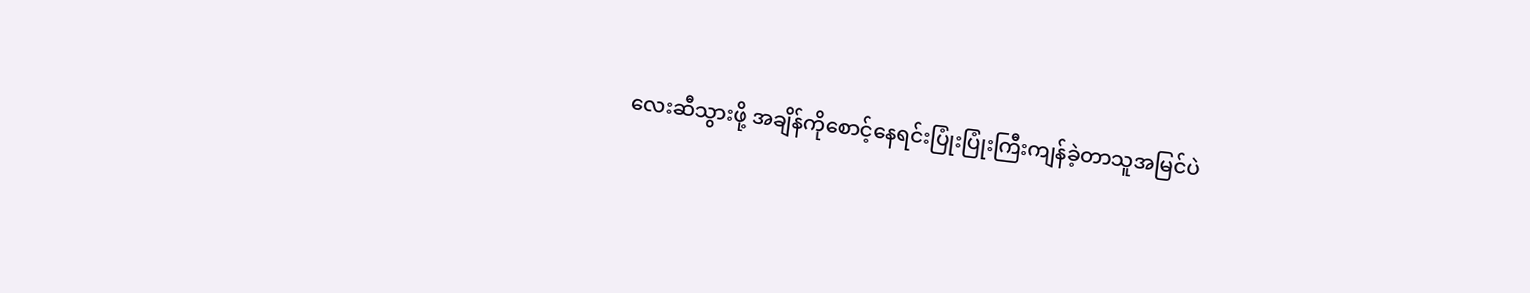လေးဆီသွားဖို့ အချိန်ကိုစောင့်နေရင်းပြုံးပြုံးကြီးကျန်ခဲ့တာသူအမြင်ပဲ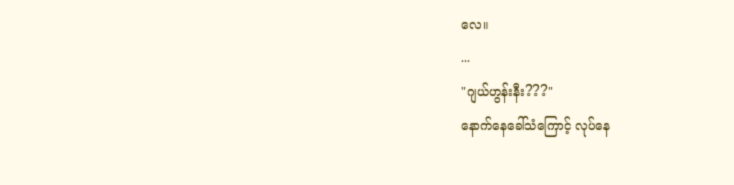လေ။
...
"ဂျယ်ဟွန်းနီး???"
နောက်နေခေါ်သံကြောင့် လုပ်နေ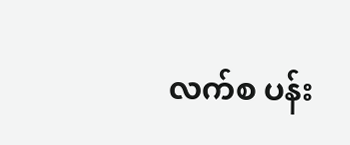လက်စ ပန်း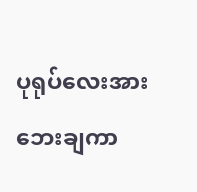ပုရုပ်လေးအားဘေးချကာ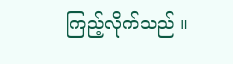ကြည့်လိုက်သည် ။